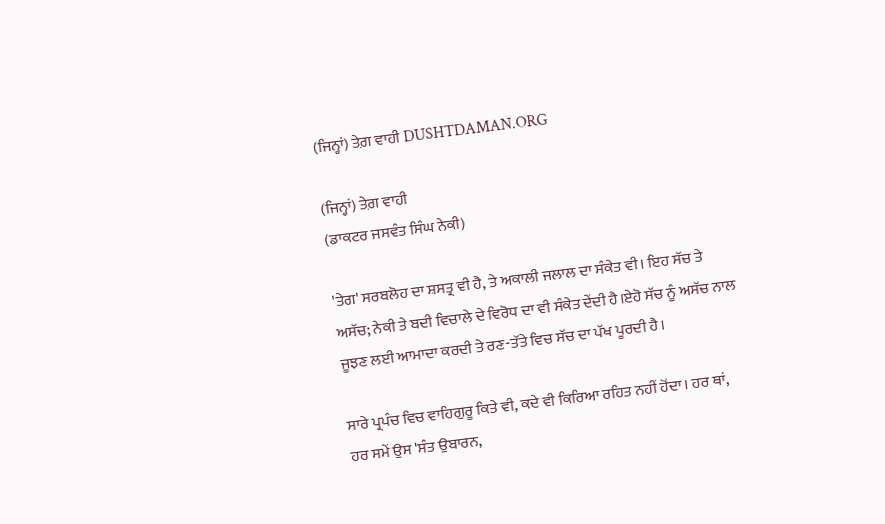(ਜਿਨ੍ਹਾਂ) ਤੇਗ਼ ਵਾਹੀ DUSHTDAMAN.ORG

(ਜਿਨ੍ਹਾਂ) ਤੇਗ਼ ਵਾਹੀ
(ਡਾਕਟਰ ਜਸਵੰਤ ਸਿੰਘ ਨੇਕੀ)

'ਤੇਗ' ਸਰਬਲੋਹ ਦਾ ਸ਼ਸਤ੍ਰ ਵੀ ਹੈ, ਤੇ ਅਕਾਲੀ ਜਲਾਲ ਦਾ ਸੰਕੇਤ ਵੀ। ਇਹ ਸੱਚ ਤੇ ਅਸੱਚ; ਨੇਕੀ ਤੇ ਬਦੀ ਵਿਚਾਲੇ ਦੇ ਵਿਰੋਧ ਦਾ ਵੀ ਸੰਕੇਤ ਦੇਂਦੀ ਹੈ।ਏਹੋ ਸੱਚ ਨੂੰ ਅਸੱਚ ਨਾਲ ਜੂਝਣ ਲਈ ਆਮਾਦਾ ਕਰਦੀ ਤੇ ਰਣ-ਤੱਤੇ ਵਿਚ ਸੱਚ ਦਾ ਪੱਖ ਪੂਰਦੀ ਹੈ।

ਸਾਰੇ ਪ੍ਰਪੰਚ ਵਿਚ ਵਾਹਿਗੁਰੂ ਕਿਤੇ ਵੀ, ਕਦੇ ਵੀ ਕਿਰਿਆ ਰਹਿਤ ਨਹੀਂ ਹੋਂਦਾ। ਹਰ ਥਾਂ, ਹਰ ਸਮੇਂ ਉਸ 'ਸੰਤ ਉਬਾਰਨ,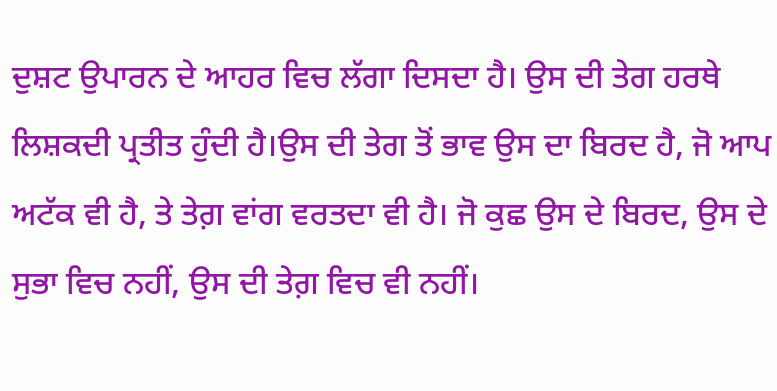ਦੁਸ਼ਟ ਉਪਾਰਨ ਦੇ ਆਹਰ ਵਿਚ ਲੱਗਾ ਦਿਸਦਾ ਹੈ। ਉਸ ਦੀ ਤੇਗ ਹਰਥੇ ਲਿਸ਼ਕਦੀ ਪ੍ਰਤੀਤ ਹੁੰਦੀ ਹੈ।ਉਸ ਦੀ ਤੇਗ ਤੋਂ ਭਾਵ ਉਸ ਦਾ ਬਿਰਦ ਹੈ, ਜੋ ਆਪ ਅਟੱਕ ਵੀ ਹੈ, ਤੇ ਤੇਗ਼ ਵਾਂਗ ਵਰਤਦਾ ਵੀ ਹੈ। ਜੋ ਕੁਛ ਉਸ ਦੇ ਬਿਰਦ, ਉਸ ਦੇ ਸੁਭਾ ਵਿਚ ਨਹੀਂ, ਉਸ ਦੀ ਤੇਗ਼ ਵਿਚ ਵੀ ਨਹੀਂ।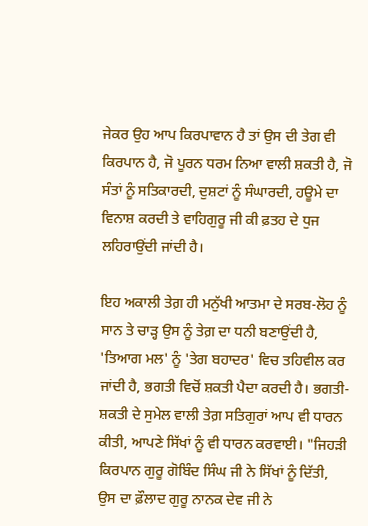ਜੇਕਰ ਉਹ ਆਪ ਕਿਰਪਾਵਾਨ ਹੈ ਤਾਂ ਉਸ ਦੀ ਤੇਗ ਵੀ ਕਿਰਪਾਨ ਹੈ, ਜੋ ਪੂਰਨ ਧਰਮ ਨਿਆ ਵਾਲੀ ਸ਼ਕਤੀ ਹੈ, ਜੋ ਸੰਤਾਂ ਨੂੰ ਸਤਿਕਾਰਦੀ, ਦੁਸ਼ਟਾਂ ਨੂੰ ਸੰਘਾਰਦੀ, ਹਊਮੇ ਦਾ ਵਿਨਾਸ਼ ਕਰਦੀ ਤੇ ਵਾਹਿਗੁਰੂ ਜੀ ਕੀ ਫ਼ਤਹ ਦੇ ਧੁਜ ਲਹਿਰਾਉਂਦੀ ਜਾਂਦੀ ਹੈ।

ਇਹ ਅਕਾਲੀ ਤੇਗ਼ ਹੀ ਮਨੁੱਖੀ ਆਤਮਾ ਦੇ ਸਰਬ-ਲੋਹ ਨੂੰ ਸਾਨ ਤੇ ਚਾੜ੍ਹ ਉਸ ਨੂੰ ਤੇਗ਼ ਦਾ ਧਨੀ ਬਣਾਉਂਦੀ ਹੈ, 'ਤਿਆਗ ਮਲ' ਨੂੰ 'ਤੇਗ ਬਹਾਦਰ' ਵਿਚ ਤਹਿਵੀਲ ਕਰ ਜਾਂਦੀ ਹੈ, ਭਗਤੀ ਵਿਚੋਂ ਸ਼ਕਤੀ ਪੈਦਾ ਕਰਦੀ ਹੈ। ਭਗਤੀ-ਸ਼ਕਤੀ ਦੇ ਸੁਮੇਲ ਵਾਲੀ ਤੇਗ਼ ਸਤਿਗੁਰਾਂ ਆਪ ਵੀ ਧਾਰਨ ਕੀਤੀ, ਆਪਣੇ ਸਿੱਖਾਂ ਨੂੰ ਵੀ ਧਾਰਨ ਕਰਵਾਈ। "ਜਿਹੜੀ ਕਿਰਪਾਨ ਗੁਰੂ ਗੋਬਿੰਦ ਸਿੰਘ ਜੀ ਨੇ ਸਿੱਖਾਂ ਨੂੰ ਦਿੱਤੀ, ਉਸ ਦਾ ਫ਼ੌਲਾਦ ਗੁਰੂ ਨਾਨਕ ਦੇਵ ਜੀ ਨੇ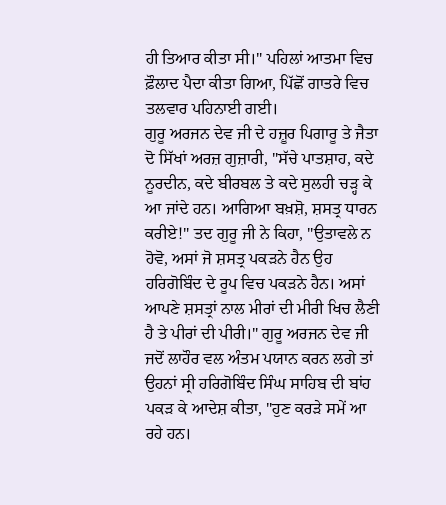ਹੀ ਤਿਆਰ ਕੀਤਾ ਸੀ।" ਪਹਿਲਾਂ ਆਤਮਾ ਵਿਚ ਫ਼ੌਲਾਦ ਪੈਦਾ ਕੀਤਾ ਗਿਆ, ਪਿੱਛੋਂ ਗਾਤਰੇ ਵਿਚ ਤਲਵਾਰ ਪਹਿਨਾਈ ਗਈ।
ਗੁਰੂ ਅਰਜਨ ਦੇਵ ਜੀ ਦੇ ਹਜ਼ੂਰ ਪਿਗਾਰੂ ਤੇ ਜੈਤਾ ਦੋ ਸਿੱਖਾਂ ਅਰਜ਼ ਗੁਜ਼ਾਰੀ, "ਸੱਚੇ ਪਾਤਸ਼ਾਹ, ਕਦੇ ਨੂਰਦੀਨ, ਕਦੇ ਬੀਰਬਲ ਤੇ ਕਦੇ ਸੁਲਹੀ ਚੜ੍ਹ ਕੇ ਆ ਜਾਂਦੇ ਹਨ। ਆਗਿਆ ਬਖ਼ਸ਼ੋ, ਸ਼ਸਤ੍ਰ ਧਾਰਨ ਕਰੀਏ!" ਤਦ ਗੁਰੂ ਜੀ ਨੇ ਕਿਹਾ, "ਉਤਾਵਲੇ ਨ ਹੋਵੋ, ਅਸਾਂ ਜੋ ਸ਼ਸਤ੍ਰ ਪਕੜਨੇ ਹੈਨ ਉਹ ਹਰਿਗੋਬਿੰਦ ਦੇ ਰੂਪ ਵਿਚ ਪਕੜਨੇ ਹੈਨ। ਅਸਾਂ ਆਪਣੇ ਸ਼ਸਤ੍ਰਾਂ ਨਾਲ ਮੀਰਾਂ ਦੀ ਮੀਰੀ ਖਿਚ ਲੈਣੀ ਹੈ ਤੇ ਪੀਰਾਂ ਦੀ ਪੀਰੀ।" ਗੁਰੂ ਅਰਜਨ ਦੇਵ ਜੀ ਜਦੋਂ ਲਾਹੌਰ ਵਲ ਅੰਤਮ ਪਯਾਨ ਕਰਨ ਲਗੇ ਤਾਂ ਉਹਨਾਂ ਸ੍ਰੀ ਹਰਿਗੋਬਿੰਦ ਸਿੰਘ ਸਾਹਿਬ ਦੀ ਬਾਂਹ ਪਕੜ ਕੇ ਆਦੇਸ਼ ਕੀਤਾ, "ਹੁਣ ਕਰੜੇ ਸਮੇਂ ਆ ਰਹੇ ਹਨ।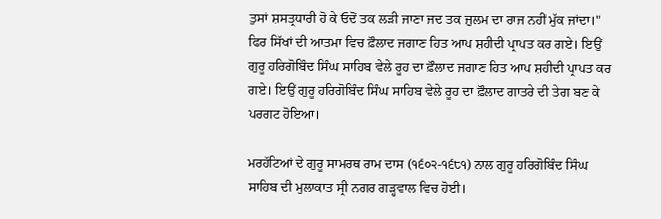ਤੁਸਾਂ ਸ਼ਸਤ੍ਰਧਾਰੀ ਹੋ ਕੇ ਓਦੋਂ ਤਕ ਲੜੀ ਜਾਣਾ ਜਦ ਤਕ ਜ਼ੁਲਮ ਦਾ ਰਾਜ ਨਹੀਂ ਮੁੱਕ ਜਾਂਦਾ।" ਫਿਰ ਸਿੱਖਾਂ ਦੀ ਆਤਮਾ ਵਿਚ ਫ਼ੌਲਾਦ ਜਗਾਣ ਹਿਤ ਆਪ ਸ਼ਹੀਦੀ ਪ੍ਰਾਪਤ ਕਰ ਗਏ। ਇਉਂ ਗੁਰੂ ਹਰਿਗੋਬਿੰਦ ਸਿੰਘ ਸਾਹਿਬ ਵੇਲੇ ਰੂਹ ਦਾ ਫ਼ੌਲਾਦ ਜਗਾਣ ਹਿਤ ਆਪ ਸ਼ਹੀਦੀ ਪ੍ਰਾਪਤ ਕਰ ਗਏ। ਇਉਂ ਗੁਰੂ ਹਰਿਗੋਬਿੰਦ ਸਿੰਘ ਸਾਹਿਬ ਵੇਲੇ ਰੂਹ ਦਾ ਫ਼ੌਲਾਦ ਗਾਤਰੇ ਦੀ ਤੇਗ ਬਣ ਕੇ ਪਰਗਟ ਹੋਇਆ।

ਮਰਹੱਟਿਆਂ ਦੇ ਗੁਰੂ ਸਾਮਰਥ ਰਾਮ ਦਾਸ (੧੬੦੨-੧੬੮੧) ਨਾਲ ਗੁਰੂ ਹਰਿਗੋਬਿੰਦ ਸਿੰਘ ਸਾਹਿਬ ਦੀ ਮੁਲਾਕਾਤ ਸ੍ਰੀ ਨਗਰ ਗੜ੍ਹਵਾਲ ਵਿਚ ਹੋਈ।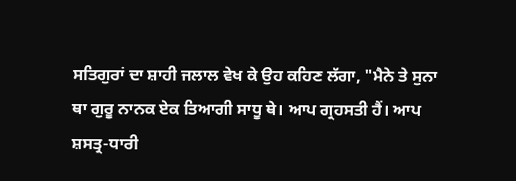ਸਤਿਗੁਰਾਂ ਦਾ ਸ਼ਾਹੀ ਜਲਾਲ ਵੇਖ ਕੇ ਉਹ ਕਹਿਣ ਲੱਗਾ, "ਮੈਨੇ ਤੇ ਸੁਨਾ ਥਾ ਗੁਰੂ ਨਾਨਕ ਏਕ ਤਿਆਗੀ ਸਾਧੂ ਥੇ। ਆਪ ਗ੍ਰਹਸਤੀ ਹੈਂ। ਆਪ ਸ਼ਸਤ੍ਰ-ਧਾਰੀ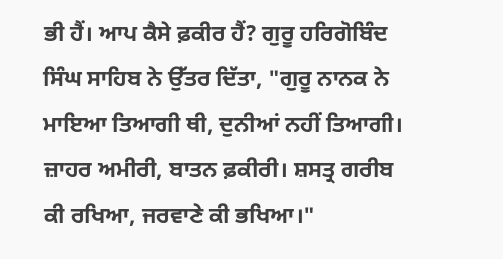ਭੀ ਹੈਂ। ਆਪ ਕੈਸੇ ਫ਼ਕੀਰ ਹੈਂ? ਗੁਰੂ ਹਰਿਗੋਬਿੰਦ ਸਿੰਘ ਸਾਹਿਬ ਨੇ ਉੱਤਰ ਦਿੱਤਾ, "ਗੁਰੂ ਨਾਨਕ ਨੇ ਮਾਇਆ ਤਿਆਗੀ ਥੀ, ਦੁਨੀਆਂ ਨਹੀਂ ਤਿਆਗੀ। ਜ਼ਾਹਰ ਅਮੀਰੀ, ਬਾਤਨ ਫ਼ਕੀਰੀ। ਸ਼ਸਤ੍ਰ ਗਰੀਬ ਕੀ ਰਖਿਆ, ਜਰਵਾਣੇ ਕੀ ਭਖਿਆ।"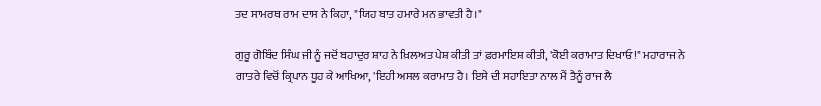ਤਦ ਸਾਮਰਥ ਰਾਮ ਦਾਸ ਨੇ ਕਿਹਾ, "ਯਿਹ ਬਾਤ ਹਮਾਰੇ ਮਨ ਭਾਵਤੀ ਹੈ।"

ਗੁਰੂ ਗੋਬਿੰਦ ਸਿੰਘ ਜੀ ਨੂੰ ਜਦੋਂ ਬਹਾਦੁਰ ਸ਼ਾਹ ਨੇ ਖ਼ਿਲਅਤ ਪੇਸ਼ ਕੀਤੀ ਤਾਂ ਫ਼ਰਮਾਇਸ਼ ਕੀਤੀ, 'ਕੋਈ ਕਰਾਮਾਤ ਦਿਖਾਓ!" ਮਹਾਰਾਜ ਨੇ ਗਾਤਰੇ ਵਿਚੋਂ ਕ੍ਰਿਪਾਨ ਧੂਹ ਕੇ ਆਖਿਆ, 'ਇਹੀ ਅਸਲ ਕਰਾਮਾਤ ਹੈ। ਇਸੇ ਦੀ ਸਹਾਇਤਾ ਨਾਲ ਮੈਂ ਤੈਨੂੰ ਰਾਜ ਲੈ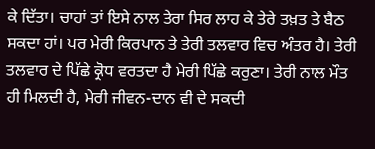ਕੇ ਦਿੱਤਾ। ਚਾਹਾਂ ਤਾਂ ਇਸੇ ਨਾਲ ਤੇਰਾ ਸਿਰ ਲਾਹ ਕੇ ਤੇਰੇ ਤਖ਼ਤ ਤੇ ਬੈਠ ਸਕਦਾ ਹਾਂ। ਪਰ ਮੇਰੀ ਕਿਰਪਾਨ ਤੇ ਤੇਰੀ ਤਲਵਾਰ ਵਿਚ ਅੰਤਰ ਹੈ। ਤੇਰੀ ਤਲਵਾਰ ਦੇ ਪਿੱਛੇ ਕ੍ਰੋਧ ਵਰਤਦਾ ਹੈ ਮੇਰੀ ਪਿੱਛੇ ਕਰੁਣਾ। ਤੇਰੀ ਨਾਲ ਮੌਤ ਹੀ ਮਿਲਦੀ ਹੈ, ਮੇਰੀ ਜੀਵਨ-ਦਾਨ ਵੀ ਦੇ ਸਕਦੀ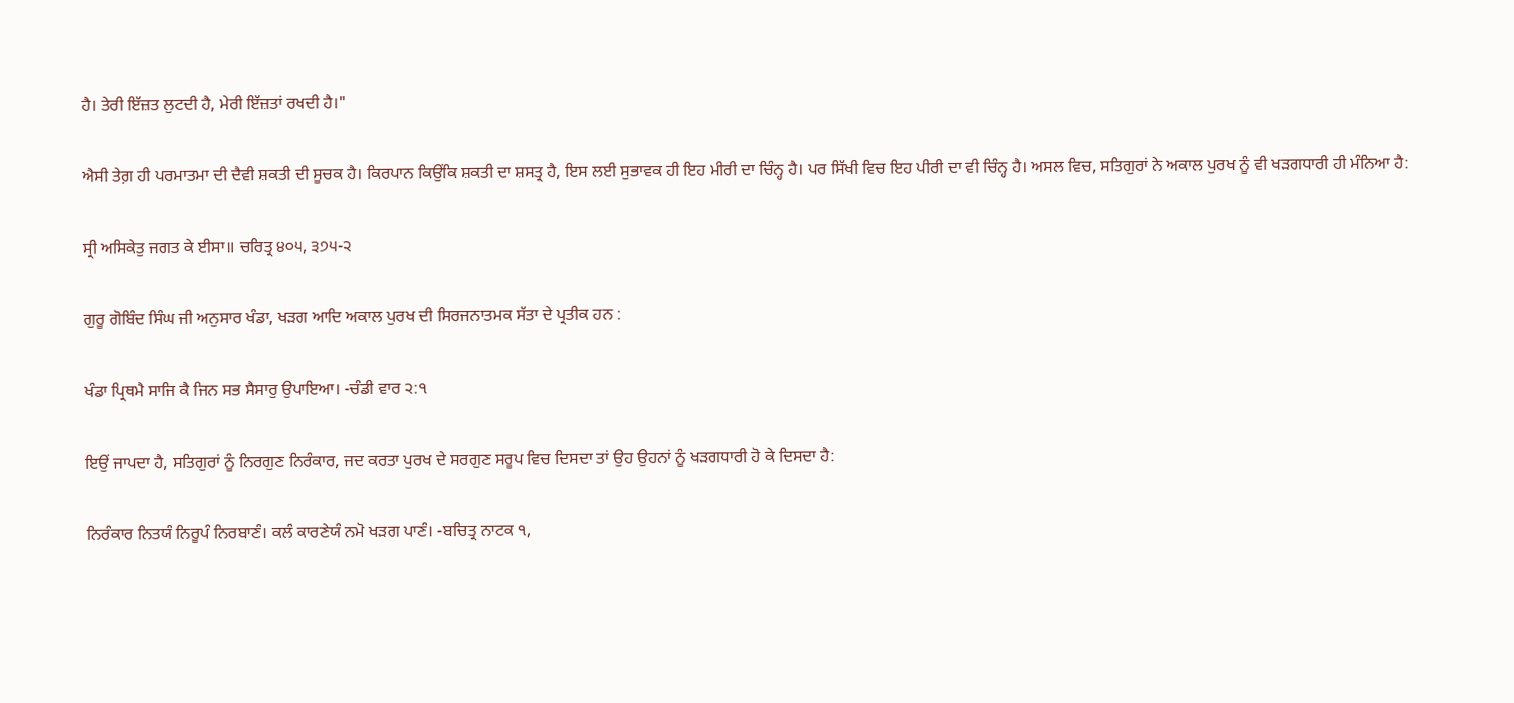ਹੈ। ਤੇਰੀ ਇੱਜ਼ਤ ਲੁਟਦੀ ਹੈ, ਮੇਰੀ ਇੱਜ਼ਤਾਂ ਰਖਦੀ ਹੈ।"

ਐਸੀ ਤੇਗ਼ ਹੀ ਪਰਮਾਤਮਾ ਦੀ ਦੈਵੀ ਸ਼ਕਤੀ ਦੀ ਸੂਚਕ ਹੈ। ਕਿਰਪਾਨ ਕਿਉਂਕਿ ਸ਼ਕਤੀ ਦਾ ਸ਼ਸਤ੍ਰ ਹੈ, ਇਸ ਲਈ ਸੁਭਾਵਕ ਹੀ ਇਹ ਮੀਰੀ ਦਾ ਚਿੰਨ੍ਹ ਹੈ। ਪਰ ਸਿੱਖੀ ਵਿਚ ਇਹ ਪੀਰੀ ਦਾ ਵੀ ਚਿੰਨ੍ਹ ਹੈ। ਅਸਲ ਵਿਚ, ਸਤਿਗੁਰਾਂ ਨੇ ਅਕਾਲ ਪੁਰਖ ਨੂੰ ਵੀ ਖੜਗਧਾਰੀ ਹੀ ਮੰਨਿਆ ਹੈ:

ਸ੍ਰੀ ਅਸਿਕੇਤੁ ਜਗਤ ਕੇ ਈਸਾ॥ ਚਰਿਤ੍ਰ ੪੦੫, ੩੭੫-੨

ਗੁਰੂ ਗੋਬਿੰਦ ਸਿੰਘ ਜੀ ਅਨੁਸਾਰ ਖੰਡਾ, ਖੜਗ ਆਦਿ ਅਕਾਲ ਪੁਰਖ ਦੀ ਸਿਰਜਨਾਤਮਕ ਸੱਤਾ ਦੇ ਪ੍ਰਤੀਕ ਹਨ :

ਖੰਡਾ ਪ੍ਰਿਥਮੈ ਸਾਜਿ ਕੈ ਜਿਨ ਸਭ ਸੈਸਾਰੁ ਉਪਾਇਆ। -ਚੰਡੀ ਵਾਰ ੨:੧

ਇਉਂ ਜਾਪਦਾ ਹੈ, ਸਤਿਗੁਰਾਂ ਨੂੰ ਨਿਰਗੁਣ ਨਿਰੰਕਾਰ, ਜਦ ਕਰਤਾ ਪੁਰਖ ਦੇ ਸਰਗੁਣ ਸਰੂਪ ਵਿਚ ਦਿਸਦਾ ਤਾਂ ਉਹ ਉਹਨਾਂ ਨੂੰ ਖੜਗਧਾਰੀ ਹੋ ਕੇ ਦਿਸਦਾ ਹੈ:

ਨਿਰੰਕਾਰ ਨਿਤਯੰ ਨਿਰੂਪੰ ਨਿਰਬਾਣੰ। ਕਲੰ ਕਾਰਣੇਯੰ ਨਮੋ ਖੜਗ ਪਾਣੰ। -ਬਚਿਤ੍ਰ ਨਾਟਕ ੧,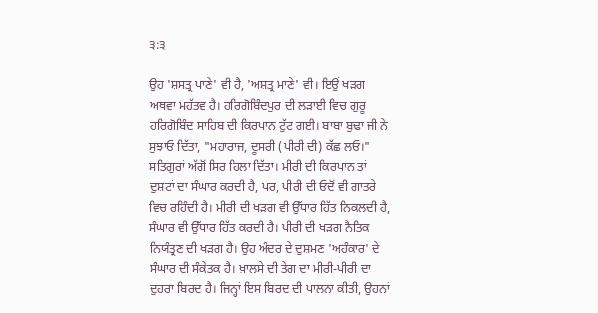੩:੩

ਉਹ 'ਸ਼ਸਤ੍ਰ ਪਾਣੇ' ਵੀ ਹੈ, 'ਅਸ਼ਤ੍ਰ ਮਾਣੇ' ਵੀ। ਇਉਂ ਖੜਗ ਅਥਵਾ ਮਹੱਤਵ ਹੈ। ਹਰਿਗੋਬਿੰਦਪੁਰ ਦੀ ਲੜਾਈ ਵਿਚ ਗੁਰੂ ਹਰਿਗੋਬਿੰਦ ਸਾਹਿਬ ਦੀ ਕਿਰਪਾਨ ਟੁੱਟ ਗਈ। ਬਾਬਾ ਬੁਢਾ ਜੀ ਨੇ ਸੁਝਾਓ ਦਿੱਤਾ, "ਮਹਾਰਾਜ, ਦੂਸਰੀ (ਪੀਰੀ ਦੀ) ਕੱਛ ਲਓ।" ਸਤਿਗੁਰਾਂ ਅੱਗੋਂ ਸਿਰ ਹਿਲਾ ਦਿੱਤਾ। ਮੀਰੀ ਦੀ ਕਿਰਪਾਨ ਤਾਂ ਦੁਸ਼ਟਾਂ ਦਾ ਸੰਘਾਰ ਕਰਦੀ ਹੈ, ਪਰ, ਪੀਰੀ ਦੀ ਓਦੋਂ ਵੀ ਗਾਤਰੇ ਵਿਚ ਰਹਿੰਦੀ ਹੈ। ਮੀਰੀ ਦੀ ਖੜਗ ਵੀ ਉੱਧਾਰ ਹਿੱਤ ਨਿਕਲਦੀ ਹੈ, ਸੰਘਾਰ ਵੀ ਉੱਧਾਰ ਹਿੱਤ ਕਰਦੀ ਹੈ। ਪੀਰੀ ਦੀ ਖੜਗ ਨੈਤਿਕ ਨਿਯੰਤ੍ਰਣ ਦੀ ਖੜਗ ਹੈ। ਉਹ ਅੰਦਰ ਦੇ ਦੁਸ਼ਮਣ 'ਅਹੰਕਾਰ' ਦੇ ਸੰਘਾਰ ਦੀ ਸੰਕੇਤਕ ਹੈ। ਖ਼ਾਲਸੇ ਦੀ ਤੇਗ ਦਾ ਮੀਰੀ-ਪੀਰੀ ਦਾ ਦੁਹਰਾ ਬਿਰਦ ਹੈ। ਜਿਨ੍ਹਾਂ ਇਸ ਬਿਰਦ ਦੀ ਪਾਲਨਾ ਕੀਤੀ, ਉਹਨਾਂ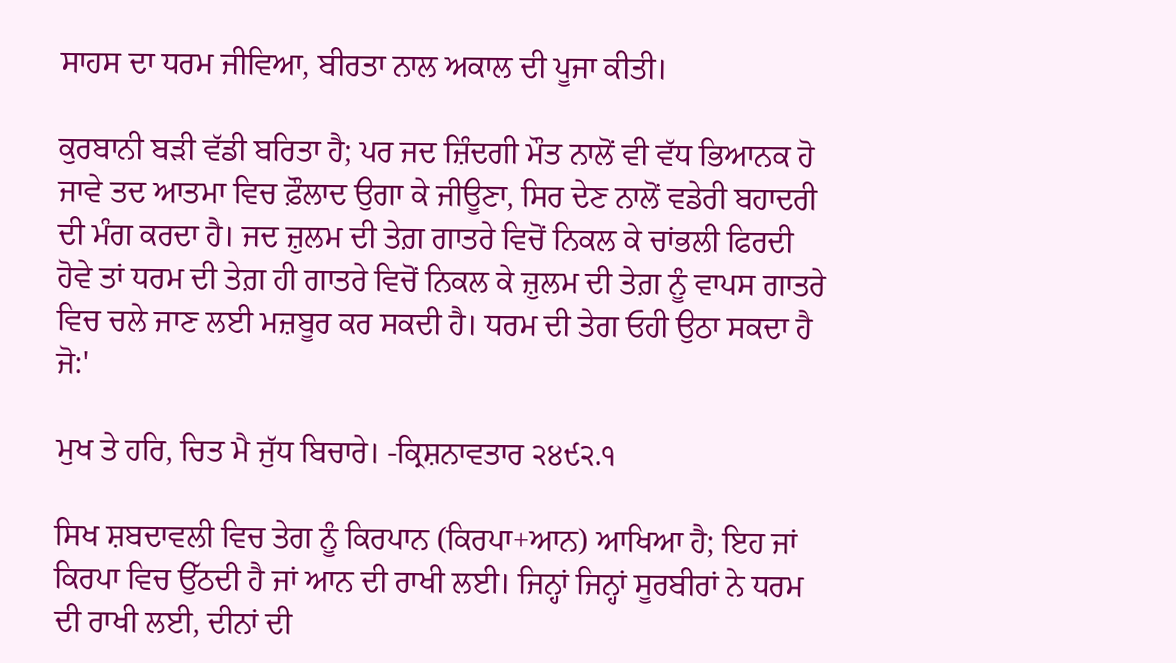ਸਾਹਸ ਦਾ ਧਰਮ ਜੀਵਿਆ, ਬੀਰਤਾ ਨਾਲ ਅਕਾਲ ਦੀ ਪੂਜਾ ਕੀਤੀ।

ਕੁਰਬਾਨੀ ਬੜੀ ਵੱਡੀ ਬਰਿਤਾ ਹੈ; ਪਰ ਜਦ ਜ਼ਿੰਦਗੀ ਮੌਤ ਨਾਲੋਂ ਵੀ ਵੱਧ ਭਿਆਨਕ ਹੋ ਜਾਵੇ ਤਦ ਆਤਮਾ ਵਿਚ ਫ਼ੌਲਾਦ ਉਗਾ ਕੇ ਜੀਊਣਾ, ਸਿਰ ਦੇਣ ਨਾਲੋਂ ਵਡੇਰੀ ਬਹਾਦਰੀ ਦੀ ਮੰਗ ਕਰਦਾ ਹੈ। ਜਦ ਜ਼ੁਲਮ ਦੀ ਤੇਗ਼ ਗਾਤਰੇ ਵਿਚੋਂ ਨਿਕਲ ਕੇ ਚਾਂਭਲੀ ਫਿਰਦੀ ਹੋਵੇ ਤਾਂ ਧਰਮ ਦੀ ਤੇਗ਼ ਹੀ ਗਾਤਰੇ ਵਿਚੋਂ ਨਿਕਲ ਕੇ ਜ਼ੁਲਮ ਦੀ ਤੇਗ਼ ਨੂੰ ਵਾਪਸ ਗਾਤਰੇ ਵਿਚ ਚਲੇ ਜਾਣ ਲਈ ਮਜ਼ਬੂਰ ਕਰ ਸਕਦੀ ਹੈ। ਧਰਮ ਦੀ ਤੇਗ ਓਹੀ ਉਠਾ ਸਕਦਾ ਹੈ ਜੋ:'

ਮੁਖ ਤੇ ਹਰਿ, ਚਿਤ ਮੈ ਜੁੱਧ ਬਿਚਾਰੇ। -ਕ੍ਰਿਸ਼ਨਾਵਤਾਰ ੨੪੯੨.੧

ਸਿਖ ਸ਼ਬਦਾਵਲੀ ਵਿਚ ਤੇਗ ਨੂੰ ਕਿਰਪਾਨ (ਕਿਰਪਾ+ਆਨ) ਆਖਿਆ ਹੈ; ਇਹ ਜਾਂ ਕਿਰਪਾ ਵਿਚ ਉੱਠਦੀ ਹੈ ਜਾਂ ਆਨ ਦੀ ਰਾਖੀ ਲਈ। ਜਿਨ੍ਹਾਂ ਜਿਨ੍ਹਾਂ ਸੂਰਬੀਰਾਂ ਨੇ ਧਰਮ ਦੀ ਰਾਖੀ ਲਈ, ਦੀਨਾਂ ਦੀ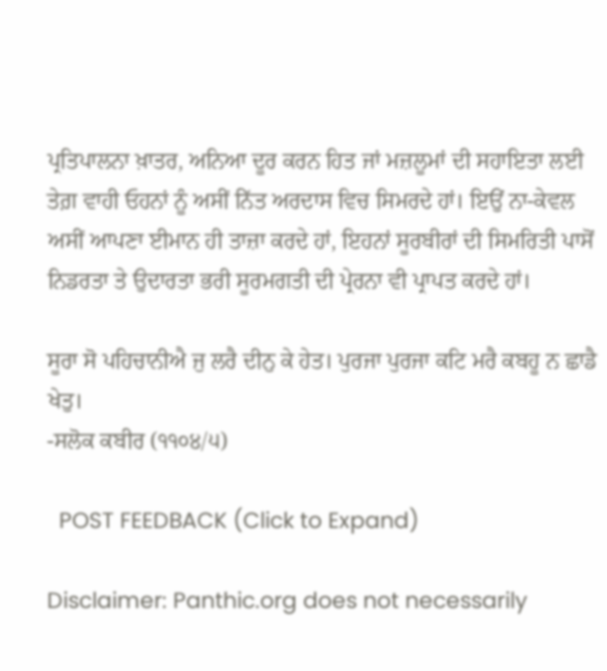ਪ੍ਰਤਿਪਾਲਨਾ ਖ਼ਾਤਰ, ਅਨਿਆ ਦੂਰ ਕਰਨ ਹਿਤ ਜਾਂ ਮਜ਼ਲੂਮਾਂ ਦੀ ਸਹਾਇਤਾ ਲਈ ਤੇਗ਼ ਵਾਹੀ ਓਹਨਾਂ ਨੂੰ ਅਸੀਂ ਨਿੱਤ ਅਰਦਾਸ ਵਿਚ ਸਿਮਰਦੇ ਹਾਂ। ਇਉਂ ਨਾ-ਕੇਵਲ ਅਸੀਂ ਆਪਣਾ ਈਮਾਨ ਹੀ ਤਾਜ਼ਾ ਕਰਦੇ ਹਾਂ, ਇਹਨਾਂ ਸੂਰਬੀਰਾਂ ਦੀ ਸਿਮਰਿਤੀ ਪਾਸੋਂ ਨਿਡਰਤਾ ਤੇ ਉਦਾਰਤਾ ਭਰੀ ਸੂਰਮਗਤੀ ਦੀ ਪ੍ਰੇਰਨਾ ਵੀ ਪ੍ਰਾਪਤ ਕਰਦੇ ਹਾਂ।

ਸੂਰਾ ਸੋ ਪਹਿਚਾਨੀਐ ਜੁ ਲਰੈ ਦੀਨੁ ਕੇ ਹੇਤ। ਪੁਰਜਾ ਪੁਰਜਾ ਕਟਿ ਮਰੈ ਕਬਹੂ ਨ ਛਾਡੈ ਖੇਤੁ।
-ਸਲੋਕ ਕਬੀਰ (੧੧੦੪/੫)

  POST FEEDBACK (Click to Expand)

Disclaimer: Panthic.org does not necessarily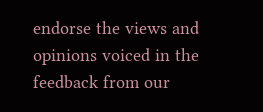endorse the views and opinions voiced in the feedback from our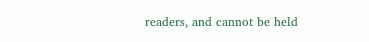readers, and cannot be held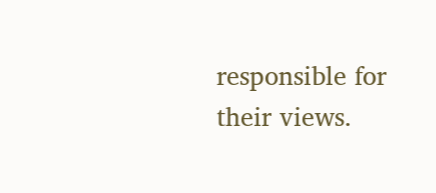responsible for their views.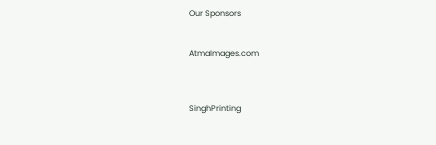Our Sponsors


AtmaImages.com



SinghPrinting